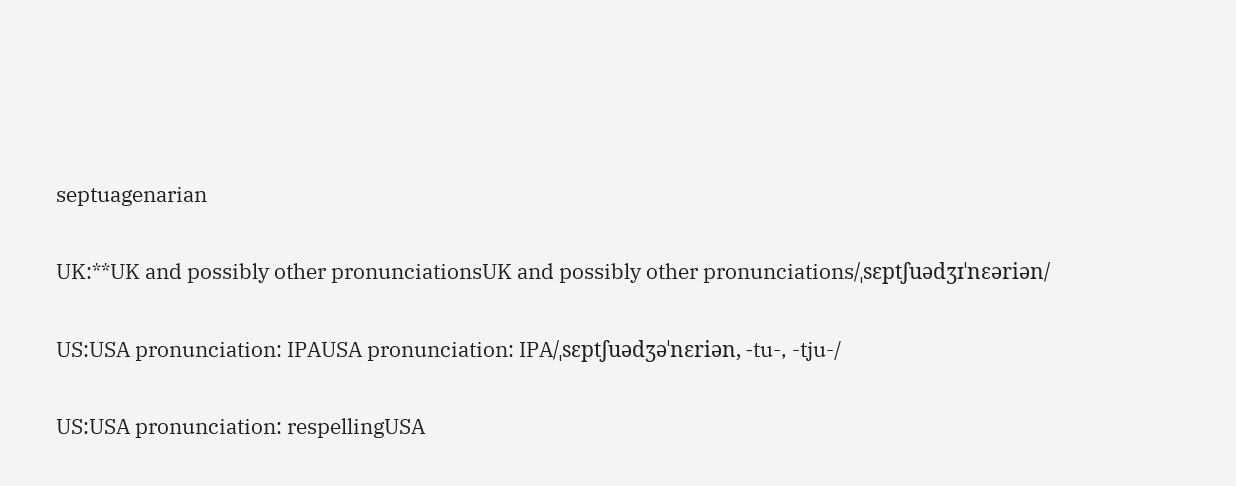septuagenarian

UK:**UK and possibly other pronunciationsUK and possibly other pronunciations/ˌsɛptʃuədʒɪˈnɛəriən/

US:USA pronunciation: IPAUSA pronunciation: IPA/ˌsɛptʃuədʒəˈnɛriən, -tu-, -tju-/

US:USA pronunciation: respellingUSA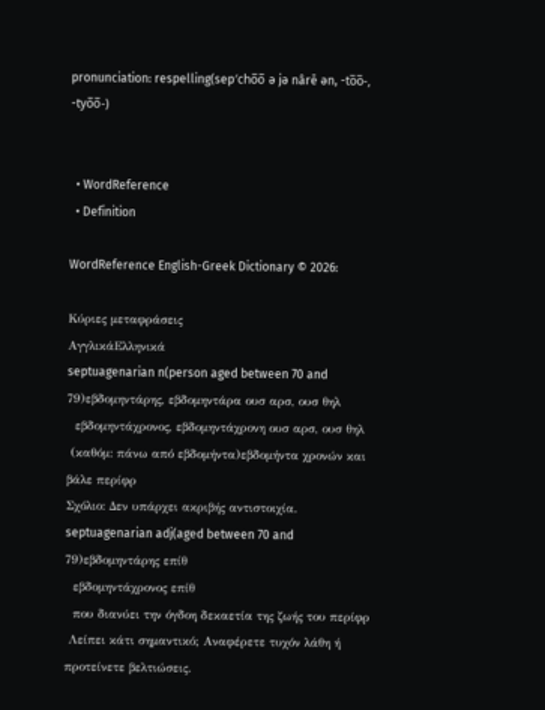pronunciation: respelling(sep′cho̅o̅ ə jə nârē ən, -to̅o̅-, -tyo̅o̅-)


  • WordReference
  • Definition

WordReference English-Greek Dictionary © 2026:

Κύριες μεταφράσεις
ΑγγλικάΕλληνικά
septuagenarian n(person aged between 70 and 79)εβδομηντάρης, εβδομηντάρα ουσ αρσ, ουσ θηλ
  εβδομηντάχρονος, εβδομηντάχρονη ουσ αρσ, ουσ θηλ
 (καθόμ: πάνω από εβδομήντα)εβδομήντα χρονών και βάλε περίφρ
Σχόλιο: Δεν υπάρχει ακριβής αντιστοιχία.
septuagenarian adj(aged between 70 and 79)εβδομηντάρης επίθ
  εβδομηντάχρονος επίθ
  που διανύει την όγδοη δεκαετία της ζωής του περίφρ
 Λείπει κάτι σημαντικό; Αναφέρετε τυχόν λάθη ή προτείνετε βελτιώσεις.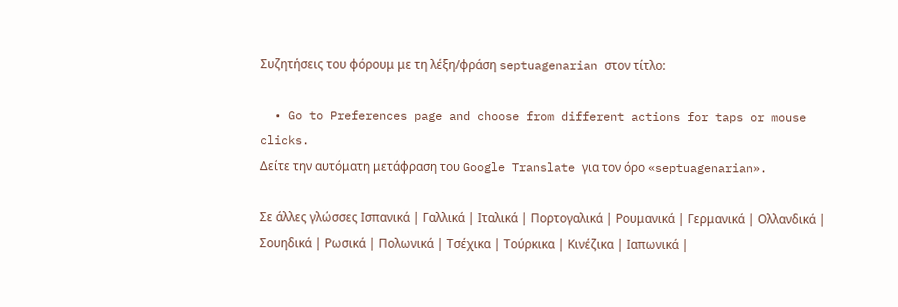Συζητήσεις του φόρουμ με τη λέξη/φράση septuagenarian στον τίτλο:

  • Go to Preferences page and choose from different actions for taps or mouse clicks.
Δείτε την αυτόματη μετάφραση του Google Translate για τον όρο «septuagenarian».

Σε άλλες γλώσσες Ισπανικά | Γαλλικά | Ιταλικά | Πορτογαλικά | Ρουμανικά | Γερμανικά | Ολλανδικά | Σουηδικά | Ρωσικά | Πολωνικά | Τσέχικα | Τούρκικα | Κινέζικα | Ιαπωνικά |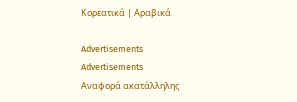Κορεατικά | Αραβικά

Advertisements
Advertisements
Αναφορά ακατάλληλης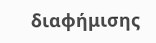διαφήμισης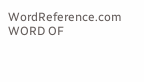WordReference.com
WORD OF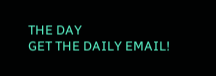THE DAY
GET THE DAILY EMAIL!